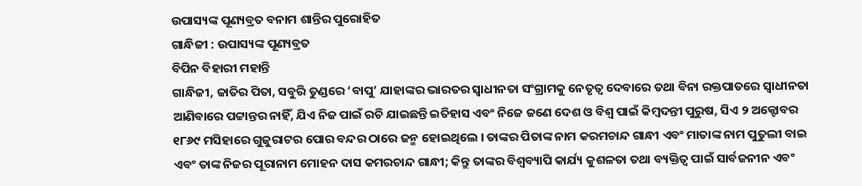ଉପାସ୍ୟଙ୍କ ପୂଣ୍ୟବ୍ରତ ବନାମ ଶାନ୍ତିର ପୁରୋହିତ
ଗାନ୍ଧିଜୀ : ଉପାସ୍ୟଙ୍କ ପୂଣ୍ୟବ୍ରତ
ବିପିନ ବିହାରୀ ମହାନ୍ତି
ଗାନ୍ଧିଜୀ, ଜାତିର ପିତା, ସବୁରି ତୁଣ୍ଡରେ ‘ବାପୁ’ ଯାହାଙ୍କର ଭାରତର ସ୍ୱାଧୀନତା ସଂଗ୍ରାମକୁ ନେତୃତ୍ୱ ଦେବାରେ ତଥା ବିନା ରକ୍ତପାତରେ ସ୍ୱାଧୀନତା ଆଣିବାରେ ପଟ୍ଟାନ୍ତର ନାହିଁ, ଯିଏ ନିଜ ପାଇଁ ରଚି ଯାଇଛନ୍ତି ଇତିହାସ ଏବଂ ନିଜେ ଜଣେ ଦେଶ ଓ ବିଶ୍ୱ ପାଇଁ କିମ୍ବଦନ୍ତୀ ପୁରୁଷ, ସିଏ ୨ ଅକ୍ଟୋବର ୧୮୬୯ ମସିହାରେ ଗୁଜୁରାଟର ପୋର ବନ୍ଦର ଠାରେ ଜନ୍ମ ହୋଇଥିଲେ । ତାଙ୍କର ପିତାଙ୍କ ନାମ କରମଚାନ୍ଦ ଗାନ୍ଧୀ ଏବଂ ମାତାଙ୍କ ନାମ ପୁତୁଲୀ ବାଇ ଏବଂ ତାଙ୍କ ନିଜର ପୂରାନାମ ମୋହନ ଦାସ କମରଚାନ୍ଦ ଗାନ୍ଧୀ; କିନ୍ତୁ ତାଙ୍କର ବିଶ୍ୱବ୍ୟାପି କାର୍ଯ୍ୟ କୁଶଳତା ତଥା ବ୍ୟକ୍ତିତ୍ୱ ପାଇଁ ସାର୍ବଜନୀନ ଏବଂ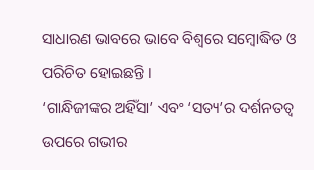ସାଧାରଣ ଭାବରେ ଭାବେ ବିଶ୍ୱରେ ସମ୍ବୋଦ୍ଧିତ ଓ ପରିଚିତ ହୋଇଛନ୍ତି ।
‘ଗାନ୍ଧିଜୀଙ୍କର ଅହିଁସା’ ଏବଂ ‘ସତ୍ୟ’ର ଦର୍ଶନତତ୍ୱ ଉପରେ ଗଭୀର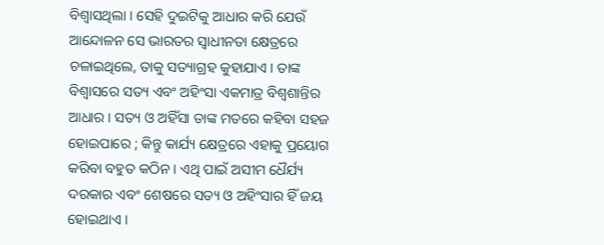ବିଶ୍ୱାସଥିଲା । ସେହି ଦୁଇଟିକୁ ଆଧାର କରି ଯେଉଁ ଆନ୍ଦୋଳନ ସେ ଭାରତର ସ୍ୱାଧୀନତା କ୍ଷେତ୍ରରେ ଚଳାଇଥିଲେ, ତାକୁ ସତ୍ୟାଗ୍ରହ କୁହାଯାଏ । ତାଙ୍କ ବିଶ୍ୱାସରେ ସତ୍ୟ ଏବଂ ଅହିଂସା ଏକମାତ୍ର ବିଶ୍ୱଶାନ୍ତିର ଆଧାର । ସତ୍ୟ ଓ ଅହିଁସା ତାଙ୍କ ମତରେ କହିବା ସହଜ ହୋଇପାରେ ; କିନ୍ତୁ କାର୍ଯ୍ୟ କ୍ଷେତ୍ରରେ ଏହାକୁ ପ୍ରୟୋଗ କରିବା ବହୁତ କଠିନ । ଏଥି ପାଇଁ ଅସୀମ ଧୈର୍ଯ୍ୟ ଦରକାର ଏବଂ ଶେଷରେ ସତ୍ୟ ଓ ଅହିଂସାର ହିଁ ଜୟ ହୋଇଥାଏ ।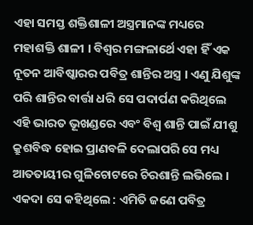ଏହା ସମସ୍ତ ଶକ୍ତିଶାଳୀ ଅସ୍ତ୍ରମାନଙ୍କ ମଧ୍ୟରେ ମହାଶକ୍ତି ଶାଳୀ । ବିଶ୍ୱର ମଙ୍ଗଳାର୍ଥେ ଏହା ହିଁ ଏକ ନୂତନ ଆବିଷ୍କାରର ପବିତ୍ର ଶାନ୍ତିର ଅସ୍ତ୍ର । ଏଣୁ ଯିଶୁଙ୍କ ପରି ଶାନ୍ତିର ବାର୍ତ୍ତା ଧରି ସେ ପଦାର୍ପଣ କରିଥିଲେ ଏହି ଭାରତ ଭୂଖଣ୍ଡରେ ଏବଂ ବିଶ୍ୱ ଶାନ୍ତି ପାଇଁ ଯୀଶୁ କ୍ରୁଶବିଦ୍ଧ ହୋଇ ପ୍ରାଣବଳି ଦେଲାପରି ସେ ମଧ୍ୟ ଆତତାୟୀର ଗୁଳିଚୋଟରେ ଚିରଶାନ୍ତି ଲଭିଲେ । ଏକଦା ସେ କହିଥିଲେ : ଏମିତି ଜଣେ ପବିତ୍ର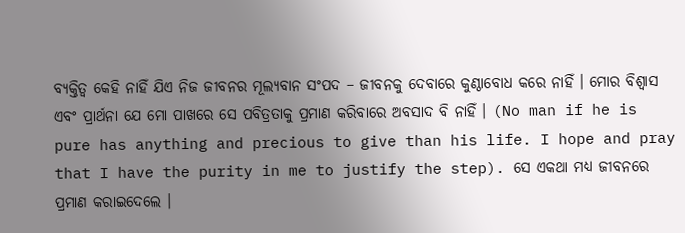ବ୍ୟକ୍ତିତ୍ୱ କେହି ନାହିଁ ଯିଏ ନିଜ ଜୀବନର ମୂଲ୍ୟବାନ ସଂପଦ – ଜୀବନକୁ ଦେବାରେ କୁଣ୍ଠାବୋଧ କରେ ନାହିଁ । ମୋର ବିଶ୍ୱାସ ଏବଂ ପ୍ରାର୍ଥନା ଯେ ମୋ ପାଖରେ ସେ ପବିତ୍ରତାକୁ ପ୍ରମାଣ କରିବାରେ ଅବସାଦ ବି ନାହିଁ । (No man if he is pure has anything and precious to give than his life. I hope and pray that I have the purity in me to justify the step). ସେ ଏକଥା ମଧ୍ୟ ଜୀବନରେ ପ୍ରମାଣ କରାଇଦେଲେ ।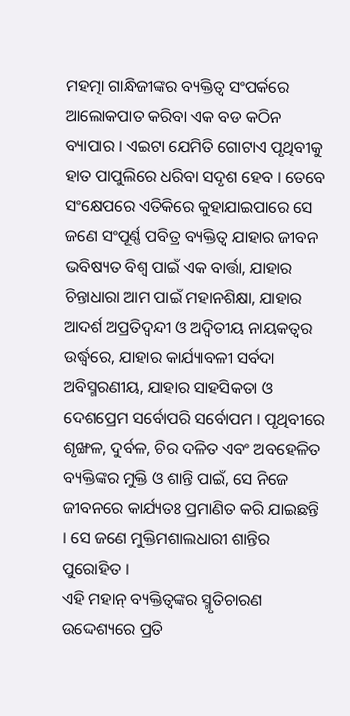ମହତ୍ମା ଗାନ୍ଧିଜୀଙ୍କର ବ୍ୟକ୍ତିତ୍ୱ ସଂପର୍କରେ ଆଲୋକପାତ କରିବା ଏକ ବଡ କଠିନ ବ୍ୟାପାର । ଏଇଟା ଯେମିତି ଗୋଟାଏ ପୃଥିବୀକୁ ହାତ ପାପୁଲିରେ ଧରିବା ସଦୃଶ ହେବ । ତେବେ ସଂକ୍ଷେପରେ ଏତିକିରେ କୁହାଯାଇପାରେ ସେ ଜଣେ ସଂପୂର୍ଣ୍ଣ ପବିତ୍ର ବ୍ୟକ୍ତିତ୍ୱ ଯାହାର ଜୀବନ ଭବିଷ୍ୟତ ବିଶ୍ୱ ପାଇଁ ଏକ ବାର୍ତ୍ତା, ଯାହାର ଚିନ୍ତାଧାରା ଆମ ପାଇଁ ମହାନଶିକ୍ଷା, ଯାହାର ଆଦର୍ଶ ଅପ୍ରତିଦ୍ୱନ୍ଦୀ ଓ ଅଦ୍ୱିତୀୟ ନାୟକତ୍ୱର ଉର୍ଦ୍ଧ୍ୱରେ, ଯାହାର କାର୍ଯ୍ୟାବଳୀ ସର୍ବଦା ଅବିସ୍ମରଣୀୟ, ଯାହାର ସାହସିକତା ଓ ଦେଶପ୍ରେମ ସର୍ବୋପରି ସର୍ବୋପମ । ପୃଥିବୀରେ ଶୃଙ୍ଖଳ, ଦୁର୍ବଳ, ଚିର ଦଳିତ ଏବଂ ଅବହେଳିତ ବ୍ୟକ୍ତିଙ୍କର ମୁକ୍ତି ଓ ଶାନ୍ତି ପାଇଁ, ସେ ନିଜେ ଜୀବନରେ କାର୍ଯ୍ୟତଃ ପ୍ରମାଣିତ କରି ଯାଇଛନ୍ତି । ସେ ଜଣେ ମୁକ୍ତିମଶାଲଧାରୀ ଶାନ୍ତିର ପୁରୋହିତ ।
ଏହି ମହାନ୍ ବ୍ୟକ୍ତିତ୍ୱଙ୍କର ସ୍ମୃତିଚାରଣ ଉଦ୍ଦେଶ୍ୟରେ ପ୍ରତି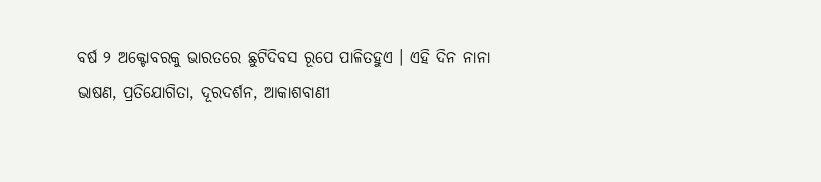ବର୍ଷ ୨ ଅକ୍ଟୋବରକୁ ଭାରତରେ ଛୁଟିଦିବସ ରୂପେ ପାଳିତହୁଏ । ଏହି ଦିନ ନାନା ଭାଷଣ, ପ୍ରତିଯୋଗିତା, ଦୂରଦର୍ଶନ, ଆକାଶବାଣୀ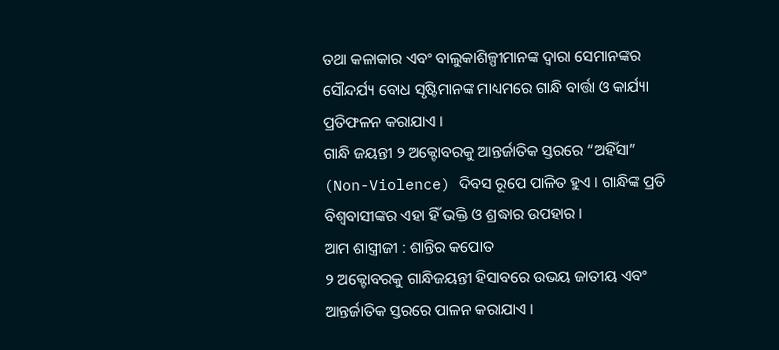ତଥା କଳାକାର ଏବଂ ବାଲୁକାଶିଳ୍ପୀମାନଙ୍କ ଦ୍ୱାରା ସେମାନଙ୍କର ସୌନ୍ଦର୍ଯ୍ୟ ବୋଧ ସୃଷ୍ଟିମାନଙ୍କ ମାଧ୍ୟମରେ ଗାନ୍ଧି ବାର୍ତ୍ତା ଓ କାର୍ଯ୍ୟା ପ୍ରତିଫଳନ କରାଯାଏ ।
ଗାନ୍ଧି ଜୟନ୍ତୀ ୨ ଅକ୍ଟୋବରକୁ ଆନ୍ତର୍ଜାତିକ ସ୍ତରରେ “ଅହିଁସା” (Non-Violence) ଦିବସ ରୂପେ ପାଳିତ ହୁଏ । ଗାନ୍ଧିଙ୍କ ପ୍ରତି ବିଶ୍ୱବାସୀଙ୍କର ଏହା ହିଁ ଭକ୍ତି ଓ ଶ୍ରଦ୍ଧାର ଉପହାର ।
ଆମ ଶାସ୍ତ୍ରୀଜୀ : ଶାନ୍ତିର କପୋତ
୨ ଅକ୍ଟୋବରକୁ ଗାନ୍ଧିଜୟନ୍ତୀ ହିସାବରେ ଉଭୟ ଜାତୀୟ ଏବଂ ଆନ୍ତର୍ଜାତିକ ସ୍ତରରେ ପାଳନ କରାଯାଏ ।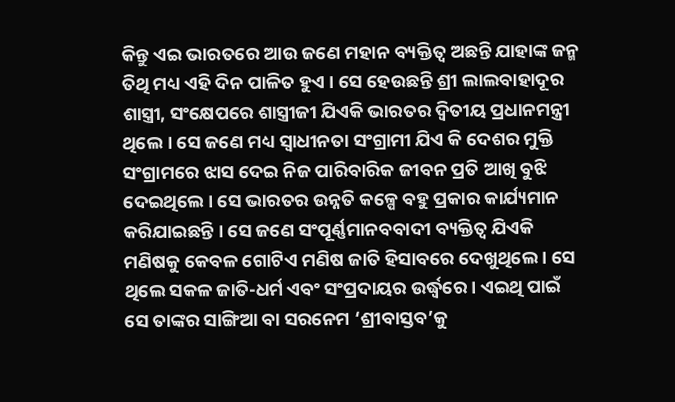କିନ୍ତୁ ଏଇ ଭାରତରେ ଆଉ ଜଣେ ମହାନ ବ୍ୟକ୍ତିତ୍ୱ ଅଛନ୍ତି ଯାହାଙ୍କ ଜନ୍ମ ତିଥି ମଧ୍ୟ ଏହି ଦିନ ପାଳିତ ହୁଏ । ସେ ହେଉଛନ୍ତି ଶ୍ରୀ ଲାଲବାହାଦୂର ଶାସ୍ତ୍ରୀ, ସଂକ୍ଷେପରେ ଶାସ୍ତ୍ରୀଜୀ ଯିଏକି ଭାରତର ଦ୍ୱିତୀୟ ପ୍ରଧାନମନ୍ତ୍ରୀ ଥିଲେ । ସେ ଜଣେ ମଧ୍ୟ ସ୍ୱାଧୀନତା ସଂଗ୍ରାମୀ ଯିଏ କି ଦେଶର ମୁକ୍ତି ସଂଗ୍ରାମରେ ଝାସ ଦେଇ ନିଜ ପାରିବାରିକ ଜୀବନ ପ୍ରତି ଆଖି ବୁଝି ଦେଇଥିଲେ । ସେ ଭାରତର ଉନ୍ନତି କଳ୍ପେ ବହୁ ପ୍ରକାର କାର୍ଯ୍ୟମାନ କରିଯାଇଛନ୍ତି । ସେ ଜଣେ ସଂପୂର୍ଣ୍ଣମାନବବାଦୀ ବ୍ୟକ୍ତିତ୍ୱ ଯିଏକି ମଣିଷକୁ କେବଳ ଗୋଟିଏ ମଣିଷ ଜାତି ହିସାବରେ ଦେଖୁଥିଲେ । ସେ ଥିଲେ ସକଳ ଜାତି-ଧର୍ମ ଏବଂ ସଂପ୍ରଦାୟର ଉର୍ଦ୍ଧ୍ୱରେ । ଏଇଥି ପାଇଁ ସେ ତାଙ୍କର ସାଙ୍ଗିଆ ବା ସରନେମ ‘ଶ୍ରୀବାସ୍ତବ’କୁ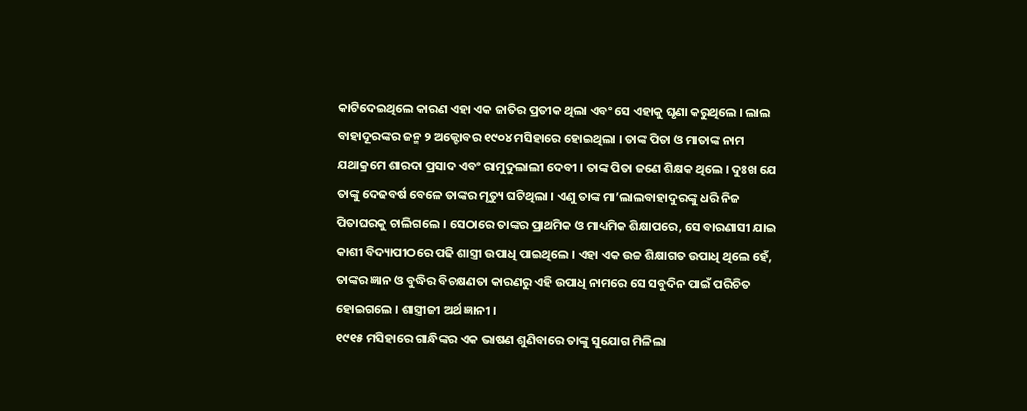କାଟିଦେଇଥିଲେ କାରଣ ଏହା ଏକ ଜାତିର ପ୍ରତୀକ ଥିଲା ଏବଂ ସେ ଏହାକୁ ଘୃଣା କରୁଥିଲେ । ଲାଲ ବାହାଦୂରଙ୍କର ଜନ୍ମ ୨ ଅକ୍ଟୋବର ୧୯୦୪ ମସିହାରେ ହୋଇଥିଲା । ତାଙ୍କ ପିତା ଓ ମାତାଙ୍କ ନାମ ଯଥାକ୍ରମେ ଶାରଦା ପ୍ରସାଦ ଏବଂ ରାମୁଦୁଲାଲୀ ଦେବୀ । ତାଙ୍କ ପିତା ଜଣେ ଶିକ୍ଷକ ଥିଲେ । ଦୁଃଖ ଯେ ତାଙ୍କୁ ଦେଢବର୍ଷ ବେଳେ ତାଙ୍କର ମୃତ୍ୟୁ ଘଟିଥିଲା । ଏଣୁ ତାଙ୍କ ମା’ଲାଲବାହାଦୁରଙ୍କୁ ଧରି ନିଜ ପିତାଘରକୁ ଚାଲିଗଲେ । ସେଠାରେ ତାଙ୍କର ପ୍ରାଥମିକ ଓ ମାଧ୍ୟମିକ ଶିକ୍ଷାପରେ, ସେ ବାରଣାସୀ ଯାଇ କାଶୀ ବିଦ୍ୟାପୀଠରେ ପଢି ଶାସ୍ତ୍ରୀ ଉପାଧି ପାଇଥିଲେ । ଏହା ଏକ ଉଚ୍ଚ ଶିକ୍ଷାଗତ ଉପାଧି ଥିଲେ ହେଁ, ତାଙ୍କର ଜ୍ଞାନ ଓ ବୁଦ୍ଧିର ବିଚକ୍ଷଣତା କାରଣରୁ ଏହି ଉପାଧି ନାମରେ ସେ ସବୁଦିନ ପାଇଁ ପରିଚିତ ହୋଇଗଲେ । ଶାସ୍ତ୍ରୀଜୀ ଅର୍ଥ ଜ୍ଞାନୀ ।
୧୯୧୫ ମସିହାରେ ଗାନ୍ଧିଙ୍କର ଏକ ଭାଷଣ ଶୁଣିବାରେ ତାଙ୍କୁ ସୁଯୋଗ ମିଳିଲା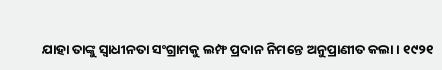ଯାହା ତାଙ୍କୁ ସ୍ୱାଧୀନତା ସଂଗ୍ରାମକୁ ଲମ୍ଫ ପ୍ରଦାନ ନିମନ୍ତେ ଅନୁପ୍ରାଣୀତ କଲା । ୧୯୨୧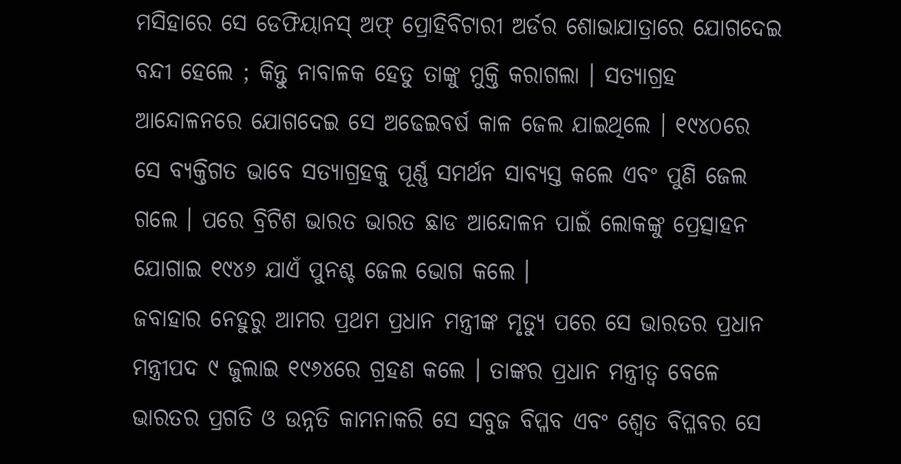ମସିହାରେ ସେ ଡେଫିୟାନସ୍ ଅଫ୍ ପ୍ରୋହିବିଟାରୀ ଅର୍ଡର ଶୋଭାଯାତ୍ରାରେ ଯୋଗଦେଇ ବନ୍ଦୀ ହେଲେ ; କିନ୍ତୁ ନାବାଳକ ହେତୁ ତାଙ୍କୁ ମୁକ୍ତି କରାଗଲା । ସତ୍ୟାଗ୍ରହ ଆନ୍ଦୋଳନରେ ଯୋଗଦେଇ ସେ ଅଢେଇବର୍ଷ କାଳ ଜେଲ ଯାଇଥିଲେ । ୧୯୪୦ରେ ସେ ବ୍ୟକ୍ତିଗତ ଭାବେ ସତ୍ୟାଗ୍ରହକୁ ପୂର୍ଣ୍ଣ ସମର୍ଥନ ସାବ୍ୟସ୍ତ କଲେ ଏବଂ ପୁଣି ଜେଲ ଗଲେ । ପରେ ବ୍ରିଟିଶ ଭାରତ ଭାରତ ଛାଡ ଆନ୍ଦୋଳନ ପାଇଁ ଲୋକଙ୍କୁ ପ୍ରେତ୍ସାହନ ଯୋଗାଇ ୧୯୪୬ ଯାଏଁ ପୁନଶ୍ଚ ଜେଲ ଭୋଗ କଲେ ।
ଜବାହାର ନେହୁରୁ ଆମର ପ୍ରଥମ ପ୍ରଧାନ ମନ୍ତ୍ରୀଙ୍କ ମୃତ୍ୟୁ ପରେ ସେ ଭାରତର ପ୍ରଧାନ ମନ୍ତ୍ରୀପଦ ୯ ଜୁଲାଇ ୧୯୬୪ରେ ଗ୍ରହଣ କଲେ । ତାଙ୍କର ପ୍ରଧାନ ମନ୍ତ୍ରୀତ୍ୱ ବେଳେ ଭାରତର ପ୍ରଗତି ଓ ଉନ୍ନତି କାମନାକରି ସେ ସବୁଜ ବିପ୍ଳବ ଏବଂ ଶ୍ୱେତ ବିପ୍ଳବର ସେ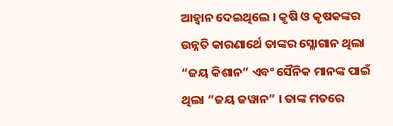ଆହ୍ୱାନ ଦେଇଥିଲେ । କୃଷି ଓ କୃଷକଙ୍କର ଉନ୍ନତି କାରଣାର୍ଥେ ତାଙ୍କର ସ୍ଳୋଗାନ ଥିଲା “ଜୟ କିଶାନ” ଏବଂ ସୈନିକ ମାନଙ୍କ ପାଇଁ ଥିଲା “ଜୟ ଜୱାନ” । ତାଙ୍କ ମତରେ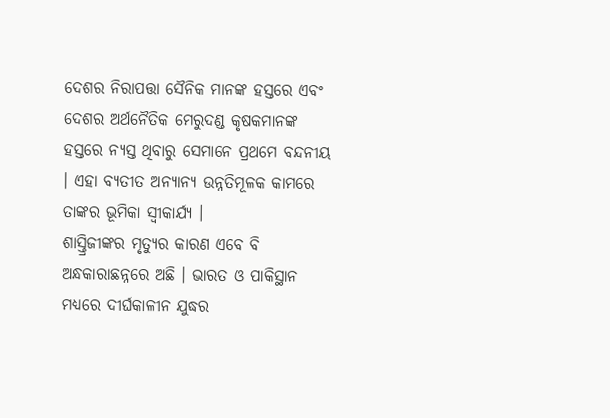ଦେଶର ନିରାପତ୍ତା ସୈନିକ ମାନଙ୍କ ହସ୍ତରେ ଏବଂ ଦେଶର ଅର୍ଥନୈତିକ ମେରୁଦଣ୍ଡ କୃଷକମାନଙ୍କ ହସ୍ତରେ ନ୍ୟସ୍ତ ଥିବାରୁ ସେମାନେ ପ୍ରଥମେ ବନ୍ଦନୀୟ । ଏହା ବ୍ୟତୀତ ଅନ୍ୟାନ୍ୟ ଉନ୍ନତିମୂଳକ କାମରେ ତାଙ୍କର ଭୂମିକା ସ୍ୱୀକାର୍ଯ୍ୟ ।
ଶାସ୍ତ୍ରିଜୀଙ୍କର ମୃତ୍ୟୁର କାରଣ ଏବେ ବି ଅନ୍ଧକାରାଛନ୍ନରେ ଅଛି । ଭାରତ ଓ ପାକିସ୍ଥାନ ମଧ୍ୟରେ ଦୀର୍ଘକାଳୀନ ଯୁଦ୍ଧର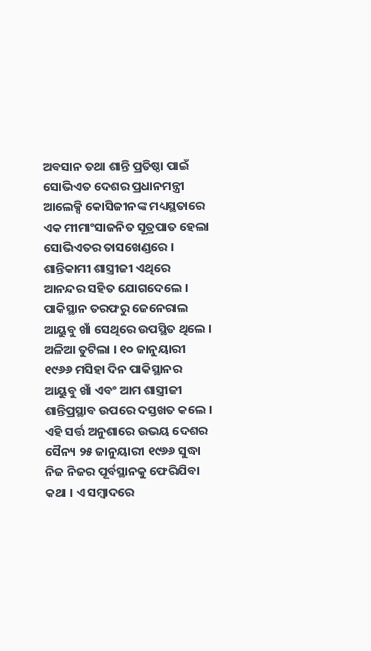ଅବସାନ ତଥା ଶାନ୍ତି ପ୍ରତିଷ୍ଠା ପାଇଁ ସୋଭିଏତ ଦେଶର ପ୍ରଧାନମନ୍ତ୍ରୀ ଆଲେକ୍ସି କୋସିଜୀନଙ୍କ ମଧ୍ୟସ୍ଥତାରେ ଏକ ମୀମାଂସାଜନିତ ସୂତ୍ରପାତ ହେଲା ସୋଭିଏତର ତାସଖେଣ୍ଡରେ । ଶାନ୍ତିକାମୀ ଶାସ୍ତ୍ରୀଜୀ ଏଥିରେ ଆନନ୍ଦର ସହିତ ଯୋଗଦେଲେ । ପାକିସ୍ଥାନ ତରଫରୁ ଜେନେରାଲ ଆୟୁବୁ ଖାଁ ସେଥିରେ ଉପସ୍ଥିତ ଥିଲେ । ଅଳିଆ ତୁଟିଲା । ୧୦ ଜାନୁୟାରୀ ୧୯୬୬ ମସିହା ଦିନ ପାକିସ୍ଥାନର ଆୟୁବୁ ଖାଁ ଏବଂ ଆମ ଶାସ୍ତ୍ରୀଜୀ ଶାନ୍ତିପ୍ରସ୍ଥାବ ଉପରେ ଦସ୍ତଖତ କଲେ । ଏହି ସର୍ତ୍ତ ଅନୁଶାରେ ଉଭୟ ଦେଶର ସୈନ୍ୟ ୨୫ ଜାନୁୟାରୀ ୧୯୬୬ ସୁଦ୍ଧା ନିଜ ନିଜର ପୂର୍ବସ୍ଥାନକୁ ଫେରିଯିବା କଥା । ଏ ସମ୍ବାଦରେ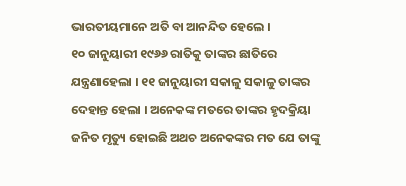ଭାରତୀୟମାନେ ଅତି ବା ଆନନ୍ଦିତ ହେଲେ ।
୧୦ ଜାନୁୟାରୀ ୧୯୬୬ ରାତିକୁ ତାଙ୍କର ଛାତିରେ ଯନ୍ତ୍ରଣାହେଲା । ୧୧ ଜାନୁୟାରୀ ସକାଳୁ ସକାଳୁ ତାଙ୍କର ଦେହାନ୍ତ ହେଲା । ଅନେକଙ୍କ ମତରେ ତାଙ୍କର ହୃଦକ୍ରିୟା ଜନିତ ମୃତ୍ୟୁ ହୋଇଛି ଅଥଚ ଅନେକଙ୍କର ମତ ଯେ ତାଙ୍କୁ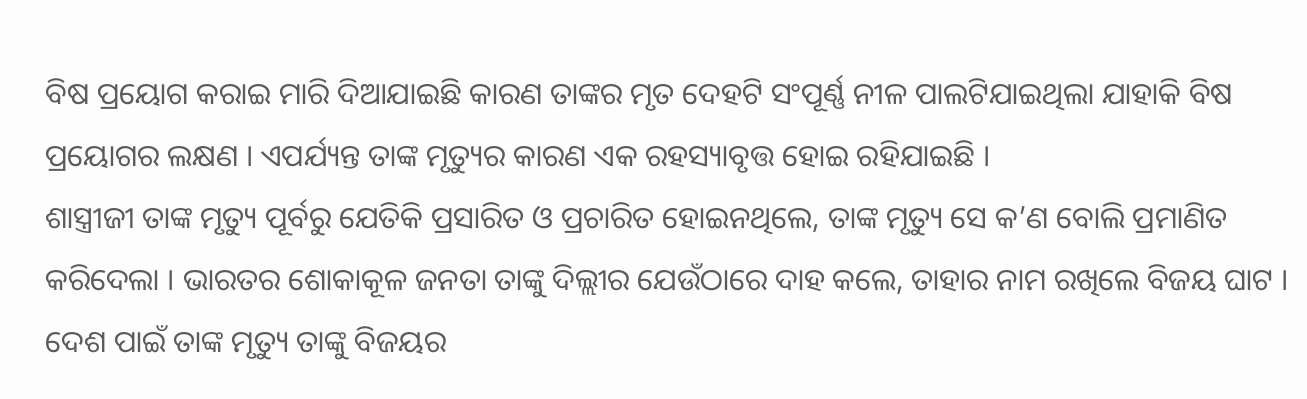ବିଷ ପ୍ରୟୋଗ କରାଇ ମାରି ଦିଆଯାଇଛି କାରଣ ତାଙ୍କର ମୃତ ଦେହଟି ସଂପୂର୍ଣ୍ଣ ନୀଳ ପାଲଟିଯାଇଥିଲା ଯାହାକି ବିଷ ପ୍ରୟୋଗର ଲକ୍ଷଣ । ଏପର୍ଯ୍ୟନ୍ତ ତାଙ୍କ ମୃତ୍ୟୁର କାରଣ ଏକ ରହସ୍ୟାବୃତ୍ତ ହୋଇ ରହିଯାଇଛି ।
ଶାସ୍ତ୍ରୀଜୀ ତାଙ୍କ ମୃତ୍ୟୁ ପୂର୍ବରୁ ଯେତିକି ପ୍ରସାରିତ ଓ ପ୍ରଚାରିତ ହୋଇନଥିଲେ, ତାଙ୍କ ମୃତ୍ୟୁ ସେ କ’ଣ ବୋଲି ପ୍ରମାଣିତ କରିଦେଲା । ଭାରତର ଶୋକାକୂଳ ଜନତା ତାଙ୍କୁ ଦିଲ୍ଲୀର ଯେଉଁଠାରେ ଦାହ କଲେ, ତାହାର ନାମ ରଖିଲେ ବିଜୟ ଘାଟ । ଦେଶ ପାଇଁ ତାଙ୍କ ମୃତ୍ୟୁ ତାଙ୍କୁ ବିଜୟର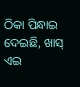ଠିକା ପିନ୍ଧାଇ ଦେଇଛି, ଖାସ୍ ଏଇ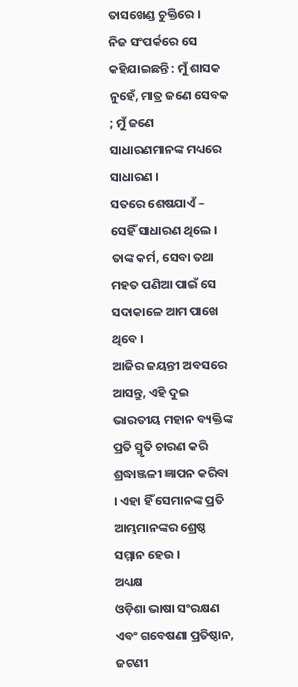ତାସଖେଣ୍ଡ ଚୁକ୍ତିରେ ।
ନିଜ ସଂପର୍କରେ ସେ କହିଯାଇଛନ୍ତି : ମୁଁ ଶାସକ ନୁହେଁ, ମାତ୍ର ଜଣେ ସେବକ ; ମୁଁ ଜଣେ ସାଧାରଣମାନଙ୍କ ମଧ୍ୟରେ ସାଧାରଣ ।
ସତରେ ଶେଷଯାଏଁ – ସେହିଁ ସାଧାରଣ ଥିଲେ । ତାଙ୍କ କର୍ମ, ସେବା ତଥା ମହତ ପଣିଆ ପାଇଁ ସେ ସଦାକାଳେ ଆମ ପାଖେ ଥିବେ ।
ଆଜିର ଜୟନ୍ତୀ ଅବସରେ ଆସନ୍ତୁ, ଏହି ଦୁଇ ଭାରତୀୟ ମହାନ ବ୍ୟକ୍ତିଙ୍କ ପ୍ରତି ସ୍ମୃତି ଚାରଣ କରି ଶ୍ରଦ୍ଧାଞ୍ଜଳୀ ଜ୍ଞାପନ କରିବା । ଏହା ହିଁ ସେମାନଙ୍କ ପ୍ରତି ଆମ୍ଭମାନଙ୍କର ଶ୍ରେଷ୍ଠ ସମ୍ମାନ ହେଉ ।
ଅଧ୍ୟକ୍ଷ
ଓଡ଼ିଶା ଭାଷା ସଂରକ୍ଷଣ ଏବଂ ଗବେଷଣା ପ୍ରତିଷ୍ଠାନ,
ଜଟଣୀ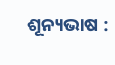ଶୂନ୍ୟଭାଷ :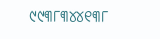୯୯୩୮୩୪୪୧୩୮